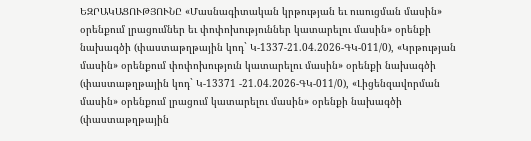ԵԶՐԱԿԱՑՈՒԹՅՈՒՆԸ «Մասնագիտական կրթության եւ ուսուցման մասին» օրենքում լրացումներ եւ փոփոխություններ կատարելու մասին» օրենքի նախագծի (փաստաթղթային կոդ` Կ-1337-21.04.2026-ԳԿ-011/0), «Կրթության մասին» օրենքում փոփոխություն կատարելու մասին» օրենքի նախագծի (փաստաթղթային կոդ` Կ-13371 -21.04.2026-ԳԿ-011/0), «Լիցենզավորման մասին» օրենքում լրացում կատարելու մասին» օրենքի նախագծի (փաստաթղթային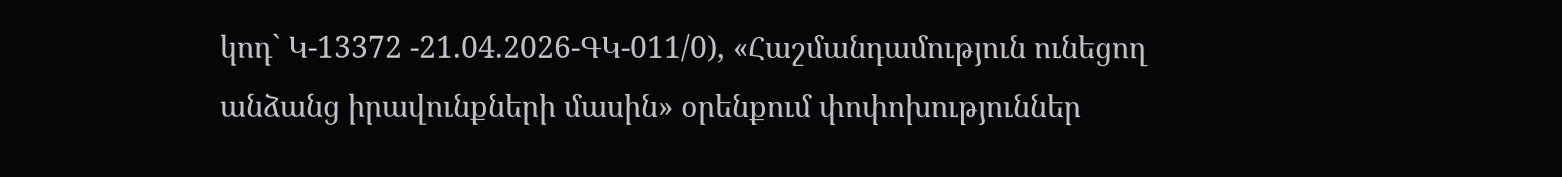կոդ` Կ-13372 -21.04.2026-ԳԿ-011/0), «Հաշմանդամություն ունեցող անձանց իրավունքների մասին» օրենքում փոփոխություններ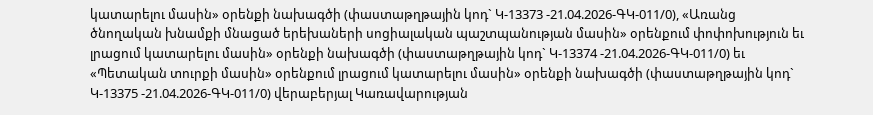կատարելու մասին» օրենքի նախագծի (փաստաթղթային կոդ` Կ-13373 -21.04.2026-ԳԿ-011/0), «Առանց ծնողական խնամքի մնացած երեխաների սոցիալական պաշտպանության մասին» օրենքում փոփոխություն եւ լրացում կատարելու մասին» օրենքի նախագծի (փաստաթղթային կոդ` Կ-13374 -21.04.2026-ԳԿ-011/0) եւ «Պետական տուրքի մասին» օրենքում լրացում կատարելու մասին» օրենքի նախագծի (փաստաթղթային կոդ` Կ-13375 -21.04.2026-ԳԿ-011/0) վերաբերյալ Կառավարության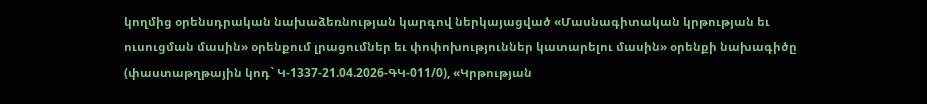կողմից օրենսդրական նախաձեռնության կարգով ներկայացված «Մասնագիտական կրթության եւ ուսուցման մասին» օրենքում լրացումներ եւ փոփոխություններ կատարելու մասին» օրենքի նախագիծը (փաստաթղթային կոդ` Կ-1337-21.04.2026-ԳԿ-011/0), «Կրթության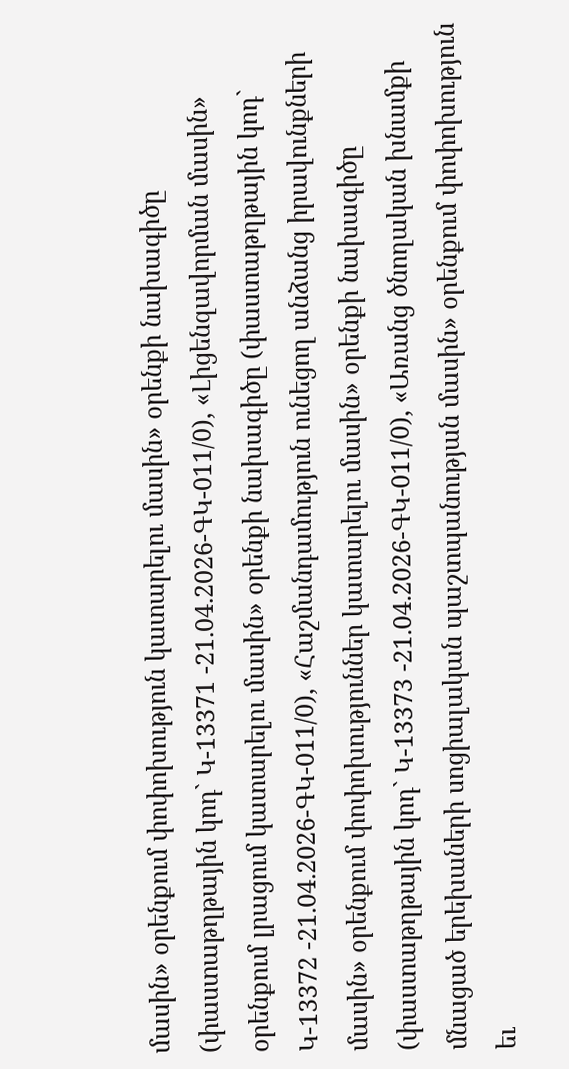մասին» օրենքում փոփոխություն կատարելու մասին» օրենքի նախագիծը (փաստաթղթային կոդ` Կ-13371 -21.04.2026-ԳԿ-011/0), «Լիցենզավորման մասին» օրենքում լրացում կատարելու մասին» օրենքի նախագիծը (փաստաթղթային կոդ` Կ-13372 -21.04.2026-ԳԿ-011/0), «Հաշմանդամություն ունեցող անձանց իրավունքների մասին» օրենքում փոփոխություններ կատարելու մասին» օրենքի նախագիծը (փաստաթղթային կոդ` Կ-13373 -21.04.2026-ԳԿ-011/0), «Առանց ծնողական խնամքի մնացած երեխաների սոցիալական պաշտպանության մասին» օրենքում փոփոխություն եւ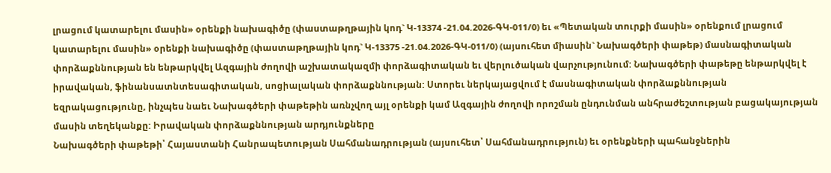լրացում կատարելու մասին» օրենքի նախագիծը (փաստաթղթային կոդ` Կ-13374 -21.04.2026-ԳԿ-011/0) եւ «Պետական տուրքի մասին» օրենքում լրացում կատարելու մասին» օրենքի նախագիծը (փաստաթղթային կոդ` Կ-13375 -21.04.2026-ԳԿ-011/0) (այսուհետ միասին` Նախագծերի փաթեթ) մասնագիտական փորձաքննության են ենթարկվել Ազգային ժողովի աշխատակազմի փորձագիտական եւ վերլուծական վարչությունում: Նախագծերի փաթեթը ենթարկվել է իրավական, ֆինանսատնտեսագիտական, սոցիալական փորձաքննության: Ստորեւ ներկայացվում է մասնագիտական փորձաքննության եզրակացությունը, ինչպես նաեւ Նախագծերի փաթեթին առնչվող այլ օրենքի կամ Ազգային ժողովի որոշման ընդունման անհրաժեշտության բացակայության մասին տեղեկանքը: Իրավական փորձաքննության արդյունքները
Նախագծերի փաթեթի՝ Հայաստանի Հանրապետության Սահմանադրության (այսուհետ՝ Սահմանադրություն) եւ օրենքների պահանջներին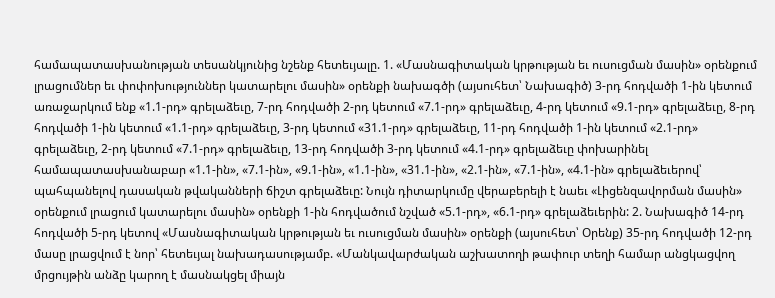համապատասխանության տեսանկյունից նշենք հետեւյալը. 1. «Մասնագիտական կրթության եւ ուսուցման մասին» օրենքում լրացումներ եւ փոփոխություններ կատարելու մասին» օրենքի նախագծի (այսուհետ՝ Նախագիծ) 3-րդ հոդվածի 1-ին կետում առաջարկում ենք «1.1-րդ» գրելաձեւը, 7-րդ հոդվածի 2-րդ կետում «7.1-րդ» գրելաձեւը, 4-րդ կետում «9.1-րդ» գրելաձեւը, 8-րդ հոդվածի 1-ին կետում «1.1-րդ» գրելաձեւը, 3-րդ կետում «31.1-րդ» գրելաձեւը, 11-րդ հոդվածի 1-ին կետում «2.1-րդ» գրելաձեւը, 2-րդ կետում «7.1-րդ» գրելաձեւը, 13-րդ հոդվածի 3-րդ կետում «4.1-րդ» գրելաձեւը փոխարինել համապատասխանաբար «1.1-ին», «7.1-ին», «9.1-ին», «1.1-ին», «31.1-ին», «2.1-ին», «7.1-ին», «4.1-ին» գրելաձեւերով՝ պահպանելով դասական թվականների ճիշտ գրելաձեւը: Նույն դիտարկումը վերաբերելի է նաեւ «Լիցենզավորման մասին» օրենքում լրացում կատարելու մասին» օրենքի 1-ին հոդվածում նշված «5.1-րդ», «6.1-րդ» գրելաձեւերին: 2. Նախագիծ 14-րդ հոդվածի 5-րդ կետով «Մասնագիտական կրթության եւ ուսուցման մասին» օրենքի (այսուհետ՝ Օրենք) 35-րդ հոդվածի 12-րդ մասը լրացվում է նոր՝ հետեւյալ նախադասությամբ. «Մանկավարժական աշխատողի թափուր տեղի համար անցկացվող մրցույթին անձը կարող է մասնակցել միայն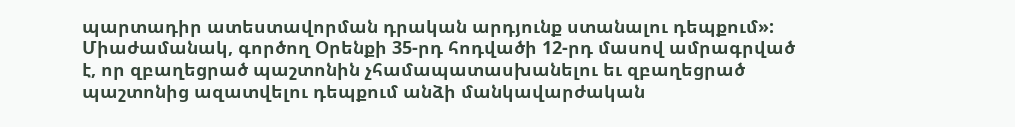պարտադիր ատեստավորման դրական արդյունք ստանալու դեպքում»: Միաժամանակ, գործող Օրենքի 35-րդ հոդվածի 12-րդ մասով ամրագրված է, որ զբաղեցրած պաշտոնին չհամապատասխանելու եւ զբաղեցրած պաշտոնից ազատվելու դեպքում անձի մանկավարժական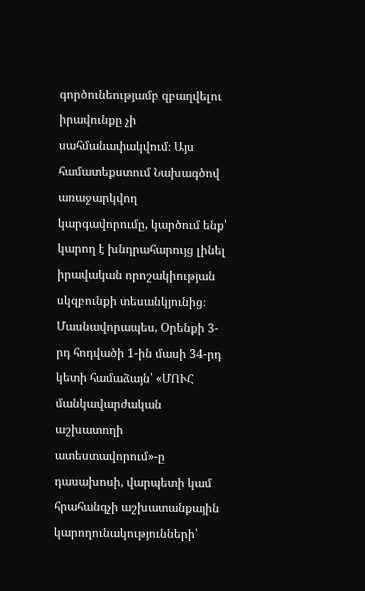գործունեությամբ զբաղվելու իրավունքը չի սահմանափակվում։ Այս համատեքստում Նախագծով առաջարկվող կարգավորումը, կարծում ենք՝ կարող է խնդրահարույց լինել իրավական որոշակիության սկզբունքի տեսանկյունից։ Մասնավորապես, Օրենքի 3-րդ հոդվածի 1-ին մասի 34-րդ կետի համաձայն՝ «ՄՈՒՀ մանկավարժական աշխատողի ատեստավորում»-ը դասախոսի, վարպետի կամ հրահանգչի աշխատանքային կարողունակությունների՝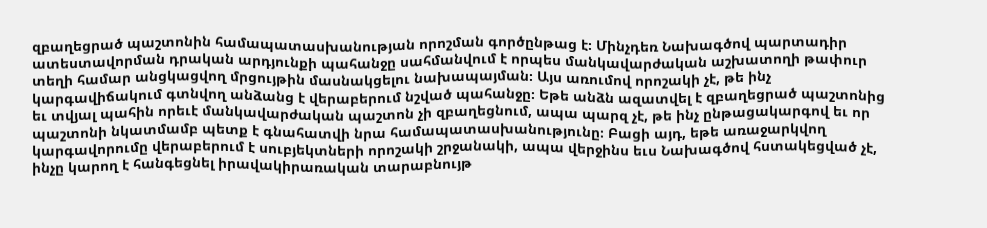զբաղեցրած պաշտոնին համապատասխանության որոշման գործընթաց է։ Մինչդեռ Նախագծով պարտադիր ատեստավորման դրական արդյունքի պահանջը սահմանվում է որպես մանկավարժական աշխատողի թափուր տեղի համար անցկացվող մրցույթին մասնակցելու նախապայման։ Այս առումով որոշակի չէ, թե ինչ կարգավիճակում գտնվող անձանց է վերաբերում նշված պահանջը։ Եթե անձն ազատվել է զբաղեցրած պաշտոնից եւ տվյալ պահին որեւէ մանկավարժական պաշտոն չի զբաղեցնում, ապա պարզ չէ, թե ինչ ընթացակարգով եւ որ պաշտոնի նկատմամբ պետք է գնահատվի նրա համապատասխանությունը։ Բացի այդ, եթե առաջարկվող կարգավորումը վերաբերում է սուբյեկտների որոշակի շրջանակի, ապա վերջինս եւս Նախագծով հստակեցված չէ, ինչը կարող է հանգեցնել իրավակիրառական տարաբնույթ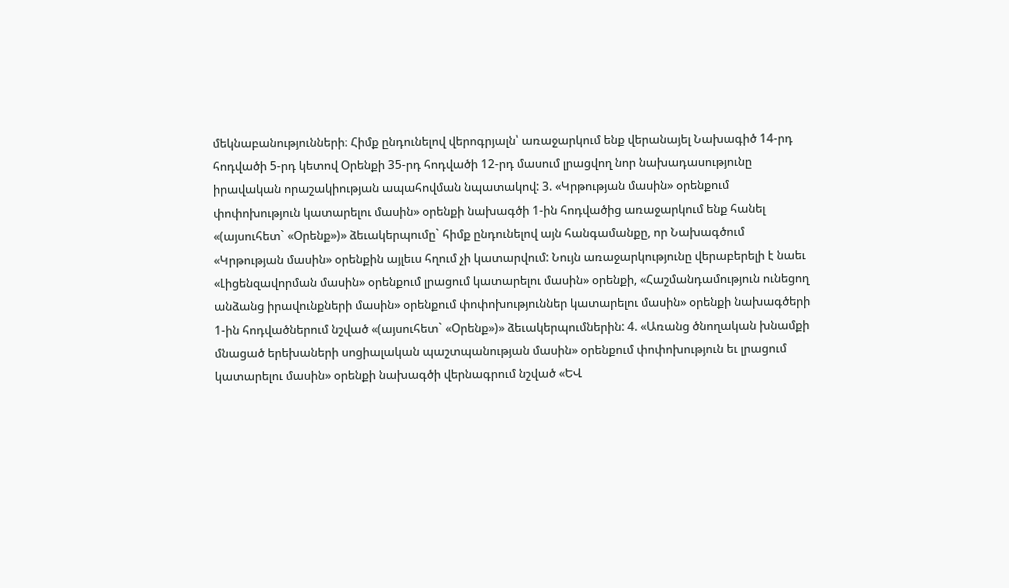մեկնաբանությունների։ Հիմք ընդունելով վերոգրյալն՝ առաջարկում ենք վերանայել Նախագիծ 14-րդ հոդվածի 5-րդ կետով Օրենքի 35-րդ հոդվածի 12-րդ մասում լրացվող նոր նախադասությունը իրավական որաշակիության ապահովման նպատակով: 3. «Կրթության մասին» օրենքում փոփոխություն կատարելու մասին» օրենքի նախագծի 1-ին հոդվածից առաջարկում ենք հանել «(այսուհետ` «Օրենք»)» ձեւակերպումը` հիմք ընդունելով այն հանգամանքը, որ Նախագծում «Կրթության մասին» օրենքին այլեւս հղում չի կատարվում: Նույն առաջարկությունը վերաբերելի է նաեւ «Լիցենզավորման մասին» օրենքում լրացում կատարելու մասին» օրենքի, «Հաշմանդամություն ունեցող անձանց իրավունքների մասին» օրենքում փոփոխություններ կատարելու մասին» օրենքի նախագծերի 1-ին հոդվածներում նշված «(այսուհետ` «Օրենք»)» ձեւակերպումներին: 4. «Առանց ծնողական խնամքի մնացած երեխաների սոցիալական պաշտպանության մասին» օրենքում փոփոխություն եւ լրացում կատարելու մասին» օրենքի նախագծի վերնագրում նշված «ԵՎ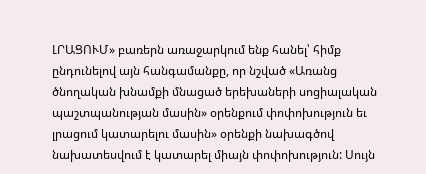ԼՐԱՑՈՒՄ» բառերն առաջարկում ենք հանել՝ հիմք ընդունելով այն հանգամանքը, որ նշված «Առանց ծնողական խնամքի մնացած երեխաների սոցիալական պաշտպանության մասին» օրենքում փոփոխություն եւ լրացում կատարելու մասին» օրենքի նախագծով նախատեսվում է կատարել միայն փոփոխություն: Սույն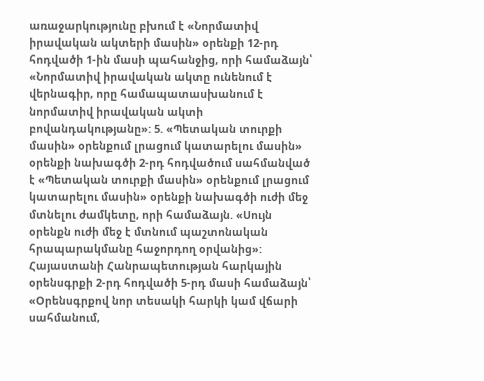առաջարկությունը բխում է «Նորմատիվ իրավական ակտերի մասին» օրենքի 12-րդ հոդվածի 1-ին մասի պահանջից, որի համաձայն՝ «Նորմատիվ իրավական ակտը ունենում է վերնագիր, որը համապատասխանում է նորմատիվ իրավական ակտի բովանդակությանը»: 5. «Պետական տուրքի մասին» օրենքում լրացում կատարելու մասին» օրենքի նախագծի 2-րդ հոդվածում սահմանված է «Պետական տուրքի մասին» օրենքում լրացում կատարելու մասին» օրենքի նախագծի ուժի մեջ մտնելու ժամկետը, որի համաձայն. «Սույն օրենքն ուժի մեջ է մտնում պաշտոնական հրապարակմանը հաջորդող օրվանից»: Հայաստանի Հանրապետության հարկային օրենսգրքի 2-րդ հոդվածի 5-րդ մասի համաձայն՝ «Օրենսգրքով նոր տեսակի հարկի կամ վճարի սահմանում,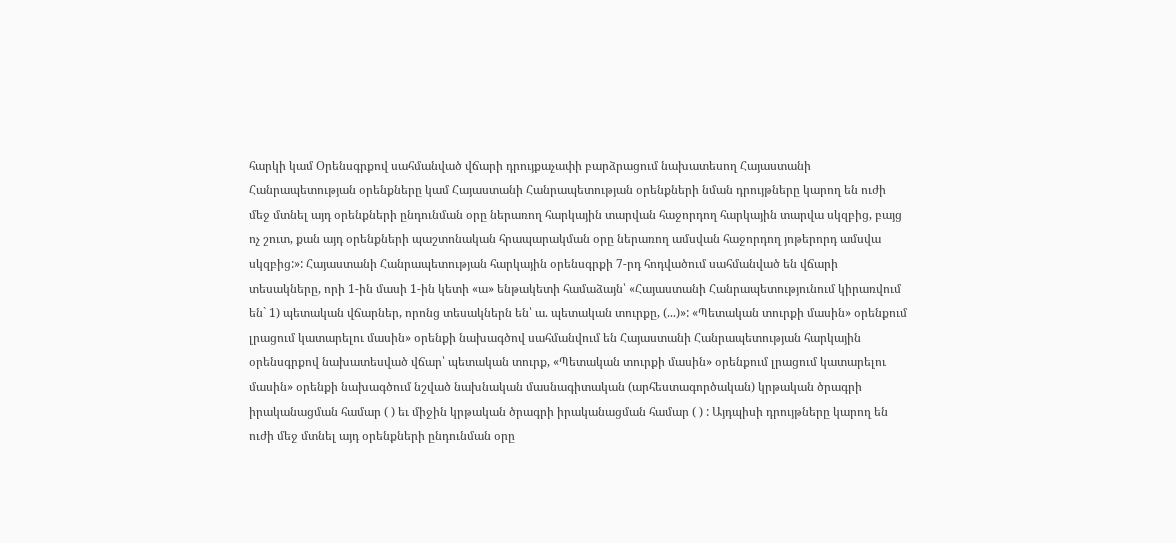հարկի կամ Օրենսգրքով սահմանված վճարի դրույքաչափի բարձրացում նախատեսող Հայաստանի Հանրապետության օրենքները կամ Հայաստանի Հանրապետության օրենքների նման դրույթները կարող են ուժի մեջ մտնել այդ օրենքների ընդունման օրը ներառող հարկային տարվան հաջորդող հարկային տարվա սկզբից, բայց ոչ շուտ, քան այդ օրենքների պաշտոնական հրապարակման օրը ներառող ամսվան հաջորդող յոթերորդ ամսվա սկզբից:»: Հայաստանի Հանրապետության հարկային օրենսգրքի 7-րդ հոդվածում սահմանված են վճարի տեսակները, որի 1-ին մասի 1-ին կետի «ա» ենթակետի համաձայն՝ «Հայաստանի Հանրապետությունում կիրառվում են` 1) պետական վճարներ, որոնց տեսակներն են՝ ա. պետական տուրքը, (...)»: «Պետական տուրքի մասին» օրենքում լրացում կատարելու մասին» օրենքի նախագծով սահմանվում են Հայաստանի Հանրապետության հարկային օրենսգրքով նախատեսված վճար՝ պետական տուրք, «Պետական տուրքի մասին» օրենքում լրացում կատարելու մասին» օրենքի նախագծում նշված նախնական մասնագիտական (արհեստագործական) կրթական ծրագրի իրականացման համար ( ) եւ միջին կրթական ծրագրի իրականացման համար ( ) : Այդպիսի դրույթները կարող են ուժի մեջ մտնել այդ օրենքների ընդունման օրը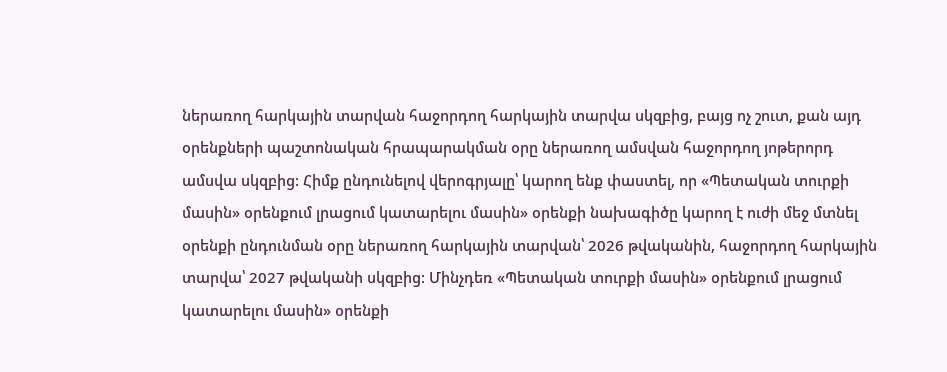ներառող հարկային տարվան հաջորդող հարկային տարվա սկզբից, բայց ոչ շուտ, քան այդ օրենքների պաշտոնական հրապարակման օրը ներառող ամսվան հաջորդող յոթերորդ ամսվա սկզբից: Հիմք ընդունելով վերոգրյալը՝ կարող ենք փաստել, որ «Պետական տուրքի մասին» օրենքում լրացում կատարելու մասին» օրենքի նախագիծը կարող է ուժի մեջ մտնել օրենքի ընդունման օրը ներառող հարկային տարվան՝ 2026 թվականին, հաջորդող հարկային տարվա՝ 2027 թվականի սկզբից: Մինչդեռ «Պետական տուրքի մասին» օրենքում լրացում կատարելու մասին» օրենքի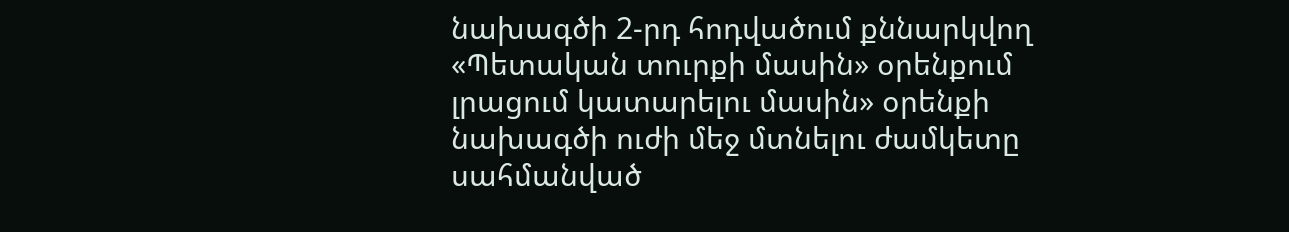նախագծի 2-րդ հոդվածում քննարկվող «Պետական տուրքի մասին» օրենքում լրացում կատարելու մասին» օրենքի նախագծի ուժի մեջ մտնելու ժամկետը սահմանված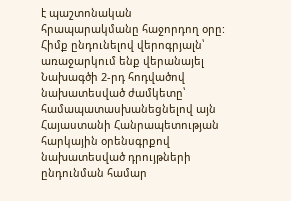է պաշտոնական հրապարակմանը հաջորդող օրը: Հիմք ընդունելով վերոգրյալն՝ առաջարկում ենք վերանայել Նախագծի 2-րդ հոդվածով նախատեսված ժամկետը՝ համապատասխանեցնելով այն Հայաստանի Հանրապետության հարկային օրենսգրքով նախատեսված դրույթների ընդունման համար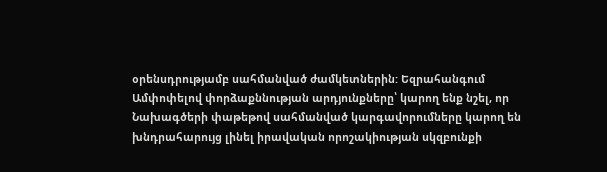օրենսդրությամբ սահմանված ժամկետներին: Եզրահանգում
Ամփոփելով փորձաքննության արդյունքները՝ կարող ենք նշել, որ Նախագծերի փաթեթով սահմանված կարգավորումները կարող են խնդրահարույց լինել իրավական որոշակիության սկզբունքի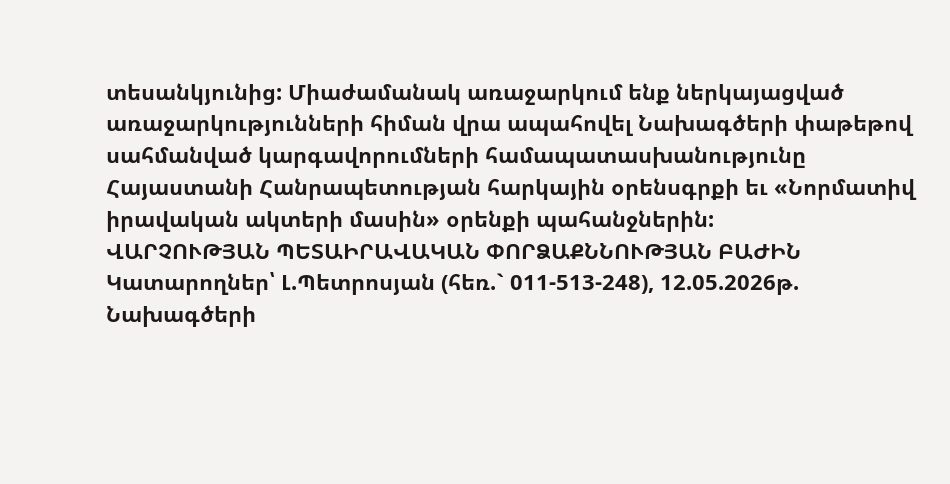տեսանկյունից: Միաժամանակ առաջարկում ենք ներկայացված առաջարկությունների հիման վրա ապահովել Նախագծերի փաթեթով սահմանված կարգավորումների համապատասխանությունը Հայաստանի Հանրապետության հարկային օրենսգրքի եւ «Նորմատիվ իրավական ակտերի մասին» օրենքի պահանջներին:
ՎԱՐՉՈՒԹՅԱՆ ՊԵՏԱԻՐԱՎԱԿԱՆ ՓՈՐՁԱՔՆՆՈՒԹՅԱՆ ԲԱԺԻՆ Կատարողներ՝ Լ.Պետրոսյան (հեռ.` 011-513-248), 12.05.2026թ.
Նախագծերի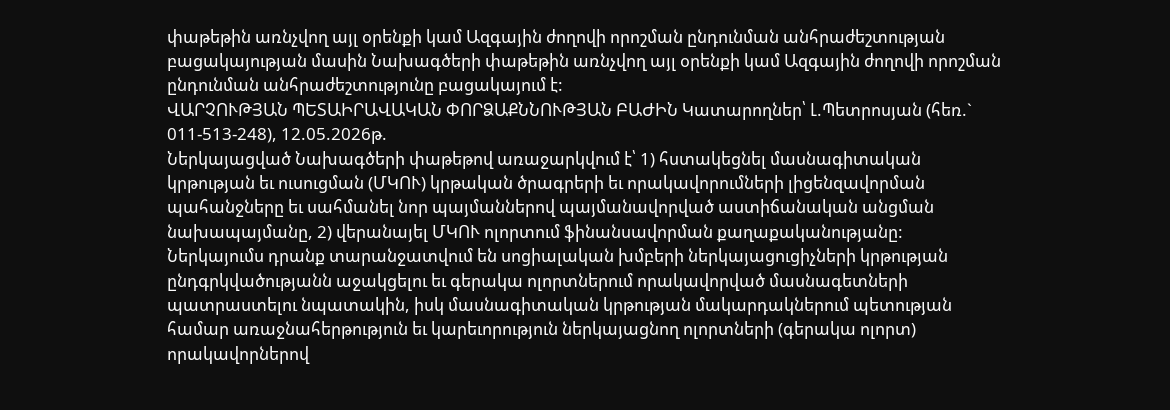փաթեթին առնչվող այլ օրենքի կամ Ազգային ժողովի որոշման ընդունման անհրաժեշտության բացակայության մասին Նախագծերի փաթեթին առնչվող այլ օրենքի կամ Ազգային ժողովի որոշման ընդունման անհրաժեշտությունը բացակայում է:
ՎԱՐՉՈՒԹՅԱՆ ՊԵՏԱԻՐԱՎԱԿԱՆ ՓՈՐՁԱՔՆՆՈՒԹՅԱՆ ԲԱԺԻՆ Կատարողներ՝ Լ.Պետրոսյան (հեռ.` 011-513-248), 12.05.2026թ.
Ներկայացված Նախագծերի փաթեթով առաջարկվում է՝ 1) հստակեցնել մասնագիտական կրթության եւ ուսուցման (ՄԿՈՒ) կրթական ծրագրերի եւ որակավորումների լիցենզավորման պահանջները եւ սահմանել նոր պայմաններով պայմանավորված աստիճանական անցման նախապայմանը, 2) վերանայել ՄԿՈՒ ոլորտում ֆինանսավորման քաղաքականությանը: Ներկայումս դրանք տարանջատվում են սոցիալական խմբերի ներկայացուցիչների կրթության ընդգրկվածությանն աջակցելու եւ գերակա ոլորտներում որակավորված մասնագետների պատրաստելու նպատակին, իսկ մասնագիտական կրթության մակարդակներում պետության համար առաջնահերթություն եւ կարեւորություն ներկայացնող ոլորտների (գերակա ոլորտ) որակավորներով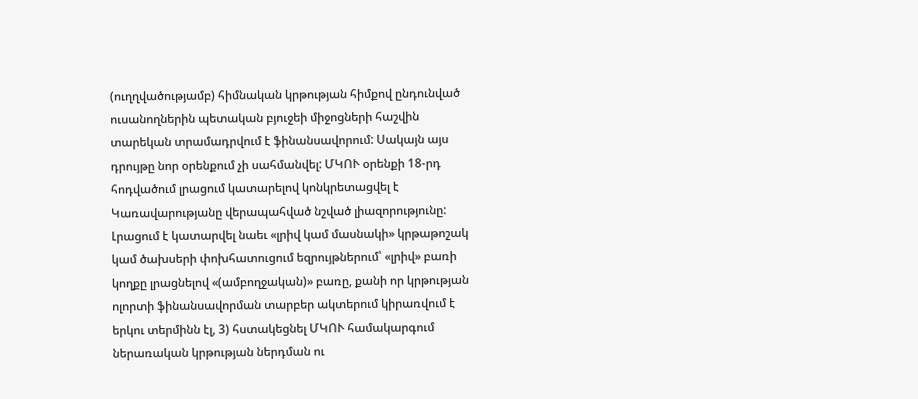(ուղղվածությամբ) հիմնական կրթության հիմքով ընդունված ուսանողներին պետական բյուջեի միջոցների հաշվին տարեկան տրամադրվում է ֆինանսավորում: Սակայն այս դրույթը նոր օրենքում չի սահմանվել: ՄԿՈՒ օրենքի 18-րդ հոդվածում լրացում կատարելով կոնկրետացվել է Կառավարությանը վերապահված նշված լիազորությունը: Լրացում է կատարվել նաեւ «լրիվ կամ մասնակի» կրթաթոշակ կամ ծախսերի փոխհատուցում եզրույթներում՝ «լրիվ» բառի կողքը լրացնելով «(ամբողջական)» բառը, քանի որ կրթության ոլորտի ֆինանսավորման տարբեր ակտերում կիրառվում է երկու տերմինն էլ, 3) հստակեցնել ՄԿՈՒ համակարգում ներառական կրթության ներդման ու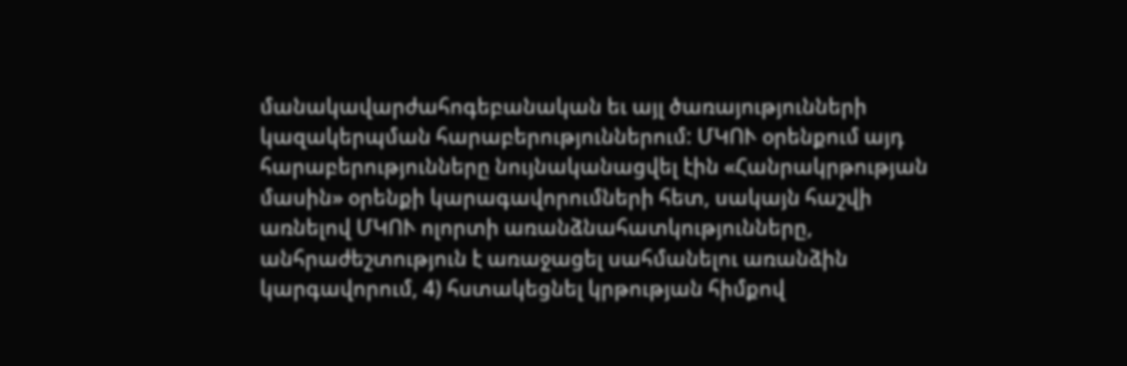մանակավարժահոգեբանական եւ այլ ծառայությունների կազակերպման հարաբերություններում: ՄԿՈՒ օրենքում այդ հարաբերությունները նույնականացվել էին «Հանրակրթության մասին» օրենքի կարագավորումների հետ, սակայն հաշվի առնելով ՄԿՈՒ ոլորտի առանձնահատկությունները, անհրաժեշտություն է առաջացել սահմանելու առանձին կարգավորում, 4) հստակեցնել կրթության հիմքով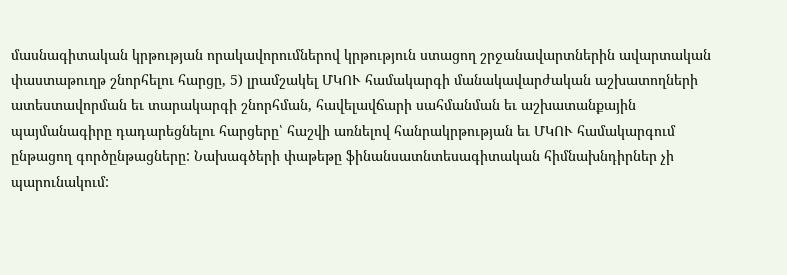մասնագիտական կրթության որակավորումներով կրթություն ստացող շրջանավարտներին ավարտական փաստաթուղթ շնորհելու հարցը, 5) լրամշակել ՄԿՈՒ համակարգի մանակավարժական աշխատողների ատեստավորման եւ տարակարգի շնորհման, հավելավճարի սահմանման եւ աշխատանքային պայմանագիրը դադարեցնելու հարցերը՝ հաշվի առնելով հանրակրթության եւ ՄԿՈՒ համակարգում ընթացող գործընթացները: Նախագծերի փաթեթը ֆինանսատնտեսագիտական հիմնախնդիրներ չի պարունակում: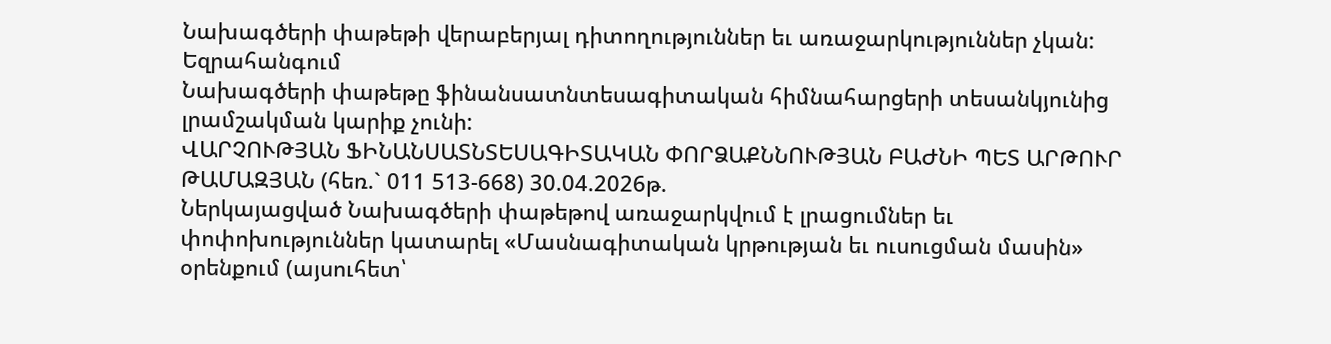Նախագծերի փաթեթի վերաբերյալ դիտողություններ եւ առաջարկություններ չկան: Եզրահանգում
Նախագծերի փաթեթը ֆինանսատնտեսագիտական հիմնահարցերի տեսանկյունից լրամշակման կարիք չունի:
ՎԱՐՉՈՒԹՅԱՆ ՖԻՆԱՆՍԱՏՆՏԵՍԱԳԻՏԱԿԱՆ ՓՈՐՁԱՔՆՆՈՒԹՅԱՆ ԲԱԺՆԻ ՊԵՏ ԱՐԹՈՒՐ ԹԱՄԱԶՅԱՆ (հեռ.` 011 513-668) 30.04.2026թ.
Ներկայացված Նախագծերի փաթեթով առաջարկվում է լրացումներ եւ փոփոխություններ կատարել «Մասնագիտական կրթության եւ ուսուցման մասին» օրենքում (այսուհետ՝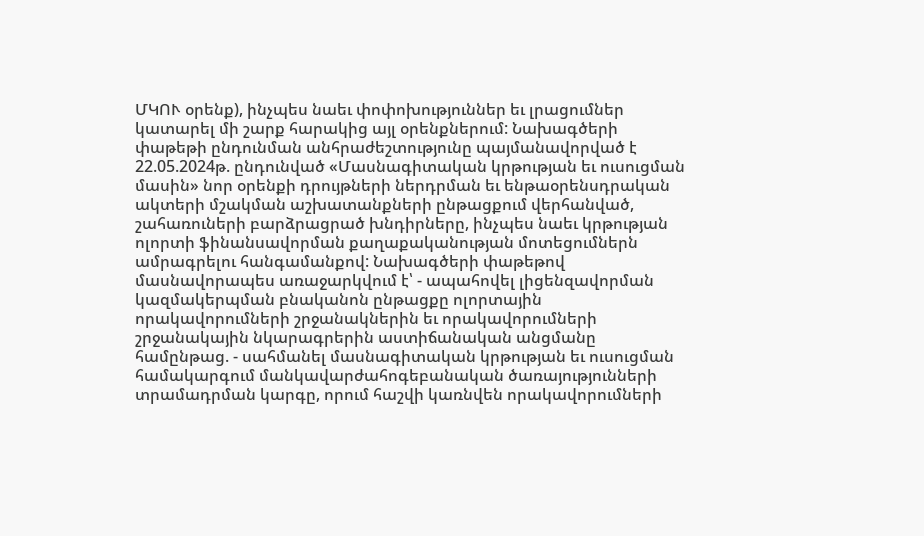ՄԿՈՒ օրենք), ինչպես նաեւ փոփոխություններ եւ լրացումներ կատարել մի շարք հարակից այլ օրենքներում: Նախագծերի փաթեթի ընդունման անհրաժեշտությունը պայմանավորված է 22.05.2024թ. ընդունված «Մասնագիտական կրթության եւ ուսուցման մասին» նոր օրենքի դրույթների ներդրման եւ ենթաօրենսդրական ակտերի մշակման աշխատանքների ընթացքում վերհանված, շահառուների բարձրացրած խնդիրները, ինչպես նաեւ կրթության ոլորտի ֆինանսավորման քաղաքականության մոտեցումներն ամրագրելու հանգամանքով: Նախագծերի փաթեթով մասնավորապես առաջարկվում է՝ - ապահովել լիցենզավորման կազմակերպման բնականոն ընթացքը ոլորտային որակավորումների շրջանակներին եւ որակավորումների շրջանակային նկարագրերին աստիճանական անցմանը համընթաց. - սահմանել մասնագիտական կրթության եւ ուսուցման համակարգում մանկավարժահոգեբանական ծառայությունների տրամադրման կարգը, որում հաշվի կառնվեն որակավորումների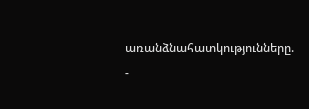առանձնահատկությունները. -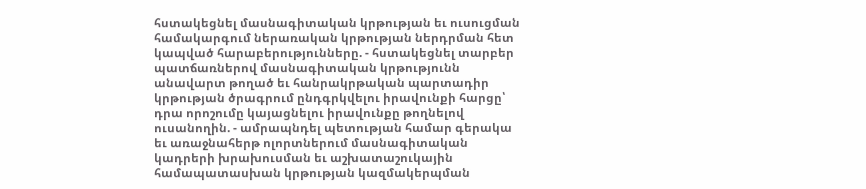հստակեցնել մասնագիտական կրթության եւ ուսուցման համակարգում ներառական կրթության ներդրման հետ կապված հարաբերությունները. - հստակեցնել տարբեր պատճառներով մասնագիտական կրթությունն անավարտ թողած եւ հանրակրթական պարտադիր կրթության ծրագրում ընդգրկվելու իրավունքի հարցը՝ դրա որոշումը կայացնելու իրավունքը թողնելով ուսանողին. - ամրապնդել պետության համար գերակա եւ առաջնահերթ ոլորտներում մասնագիտական կադրերի խրախուսման եւ աշխատաշուկային համապատասխան կրթության կազմակերպման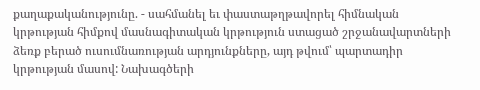քաղաքականությունը. - սահմանել եւ փաստաթղթավորել հիմնական կրթության հիմքով մասնագիտական կրթություն ստացած շրջանավարտների ձեռք բերած ուսումնառության արդյունքները, այդ թվում՝ պարտադիր կրթության մասով: Նախագծերի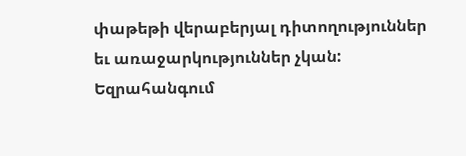փաթեթի վերաբերյալ դիտողություններ եւ առաջարկություններ չկան: Եզրահանգում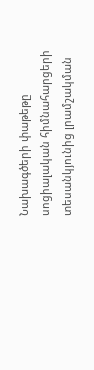Նախագծերի փաթեթը սոցիալական հիմնահարցերի տեսանկյունից լրամշակման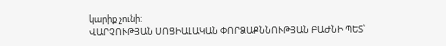կարիք չունի:
ՎԱՐՉՈՒԹՅԱՆ ՍՈՑԻԱԼԱԿԱՆ ՓՈՐՁԱՔՆՆՈՒԹՅԱՆ ԲԱԺՆԻ ՊԵՏ՝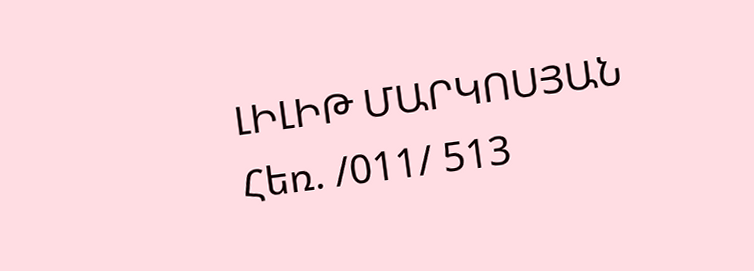ԼԻԼԻԹ ՄԱՐԿՈՍՅԱՆ Հեռ. /011/ 513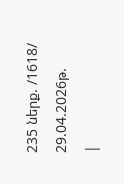235 ներք. /1618/ 29.04.2026թ.
|